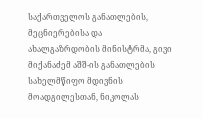საქართველოს განათლების, მეცნიერებისა და ახალგაზრდობის მინისტრმა, გივი მიქანაძემ აშშ-ის განათლების სახელმწიფო მდივნის მოადგილესთან, ნიკოლას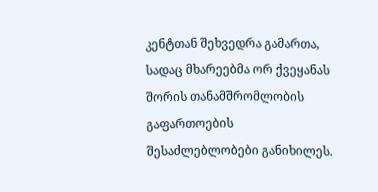კენტთან შეხვედრა გამართა, სადაც მხარეებმა ორ ქვეყანას შორის თანამშრომლობის გაფართოების შესაძლებლობები განიხილეს.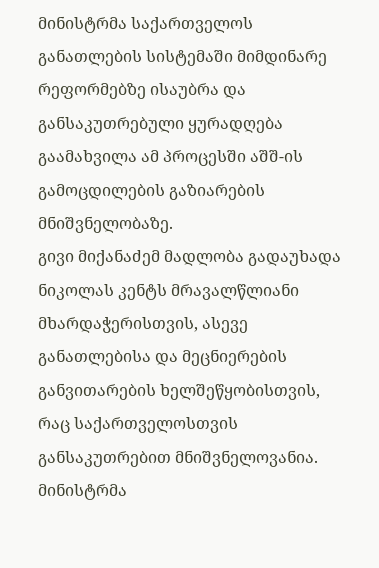მინისტრმა საქართველოს განათლების სისტემაში მიმდინარე რეფორმებზე ისაუბრა და განსაკუთრებული ყურადღება გაამახვილა ამ პროცესში აშშ-ის გამოცდილების გაზიარების მნიშვნელობაზე.
გივი მიქანაძემ მადლობა გადაუხადა ნიკოლას კენტს მრავალწლიანი მხარდაჭერისთვის, ასევე განათლებისა და მეცნიერების განვითარების ხელშეწყობისთვის, რაც საქართველოსთვის განსაკუთრებით მნიშვნელოვანია. მინისტრმა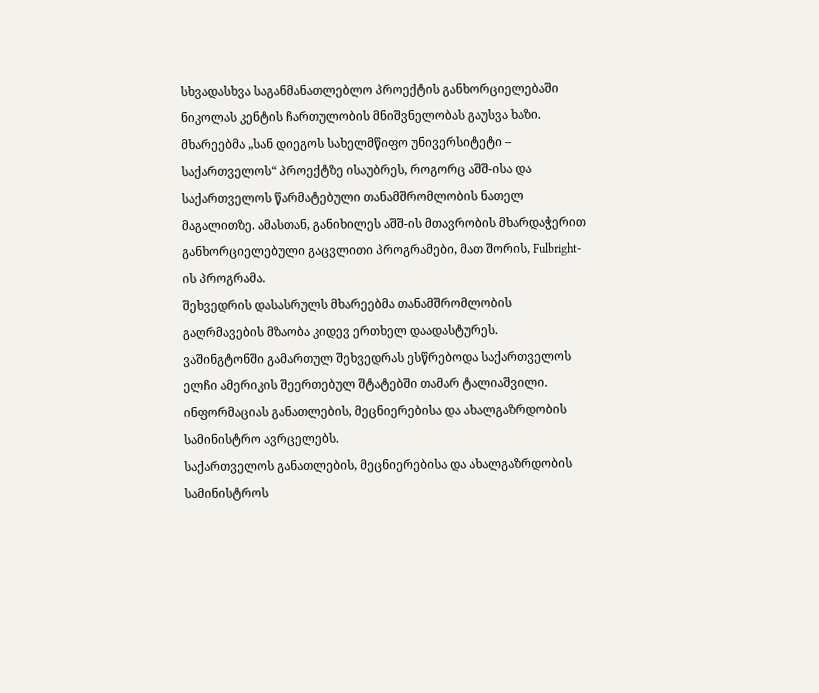სხვადასხვა საგანმანათლებლო პროექტის განხორციელებაში ნიკოლას კენტის ჩართულობის მნიშვნელობას გაუსვა ხაზი.
მხარეებმა „სან დიეგოს სახელმწიფო უნივერსიტეტი – საქართველოს“ პროექტზე ისაუბრეს, როგორც აშშ-ისა და საქართველოს წარმატებული თანამშრომლობის ნათელ მაგალითზე. ამასთან, განიხილეს აშშ-ის მთავრობის მხარდაჭერით განხორციელებული გაცვლითი პროგრამები, მათ შორის, Fulbright-ის პროგრამა.
შეხვედრის დასასრულს მხარეებმა თანამშრომლობის გაღრმავების მზაობა კიდევ ერთხელ დაადასტურეს.
ვაშინგტონში გამართულ შეხვედრას ესწრებოდა საქართველოს ელჩი ამერიკის შეერთებულ შტატებში თამარ ტალიაშვილი.
ინფორმაციას განათლების, მეცნიერებისა და ახალგაზრდობის სამინისტრო ავრცელებს.
საქართველოს განათლების, მეცნიერებისა და ახალგაზრდობის სამინისტროს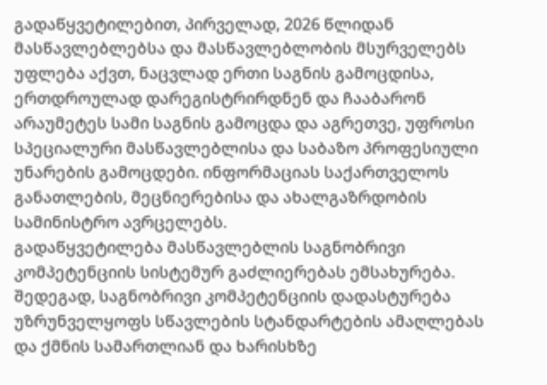გადაწყვეტილებით, პირველად, 2026 წლიდან მასწავლებლებსა და მასწავლებლობის მსურველებს უფლება აქვთ, ნაცვლად ერთი საგნის გამოცდისა, ერთდროულად დარეგისტრირდნენ და ჩააბარონ არაუმეტეს სამი საგნის გამოცდა და აგრეთვე, უფროსი სპეციალური მასწავლებლისა და საბაზო პროფესიული უნარების გამოცდები. ინფორმაციას საქართველოს განათლების, მეცნიერებისა და ახალგაზრდობის სამინისტრო ავრცელებს.
გადაწყვეტილება მასწავლებლის საგნობრივი კომპეტენციის სისტემურ გაძლიერებას ემსახურება. შედეგად, საგნობრივი კომპეტენციის დადასტურება უზრუნველყოფს სწავლების სტანდარტების ამაღლებას და ქმნის სამართლიან და ხარისხზე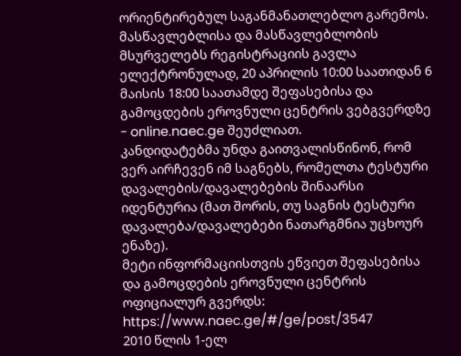ორიენტირებულ საგანმანათლებლო გარემოს.
მასწავლებლისა და მასწავლებლობის მსურველებს რეგისტრაციის გავლა ელექტრონულად, 20 აპრილის 10:00 საათიდან 6 მაისის 18:00 საათამდე შეფასებისა და გამოცდების ეროვნული ცენტრის ვებგვერდზე - online.naec.ge შეუძლიათ.
კანდიდატებმა უნდა გაითვალისწინონ, რომ ვერ აირჩევენ იმ საგნებს, რომელთა ტესტური დავალების/დავალებების შინაარსი იდენტურია (მათ შორის, თუ საგნის ტესტური დავალება/დავალებები ნათარგმნია უცხოურ ენაზე).
მეტი ინფორმაციისთვის ეწვიეთ შეფასებისა და გამოცდების ეროვნული ცენტრის ოფიციალურ გვერდს:
https://www.naec.ge/#/ge/post/3547
2010 წლის 1-ელ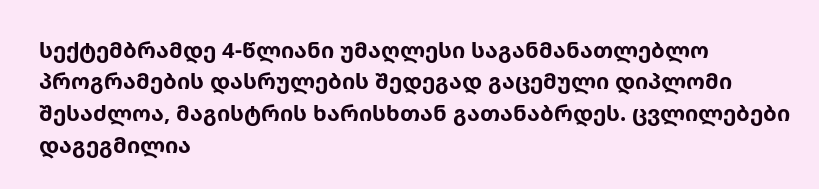სექტემბრამდე 4-წლიანი უმაღლესი საგანმანათლებლო პროგრამების დასრულების შედეგად გაცემული დიპლომი შესაძლოა, მაგისტრის ხარისხთან გათანაბრდეს. ცვლილებები დაგეგმილია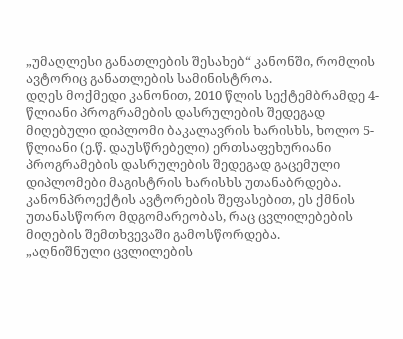„უმაღლესი განათლების შესახებ“ კანონში, რომლის ავტორიც განათლების სამინისტროა.
დღეს მოქმედი კანონით, 2010 წლის სექტემბრამდე 4-წლიანი პროგრამების დასრულების შედეგად მიღებული დიპლომი ბაკალავრის ხარისხს, ხოლო 5-წლიანი (ე.წ. დაუსწრებელი) ერთსაფეხურიანი პროგრამების დასრულების შედეგად გაცემული დიპლომები მაგისტრის ხარისხს უთანაბრდება. კანონპროექტის ავტორების შეფასებით, ეს ქმნის უთანასწორო მდგომარეობას, რაც ცვლილებების მიღების შემთხვევაში გამოსწორდება.
„აღნიშნული ცვლილების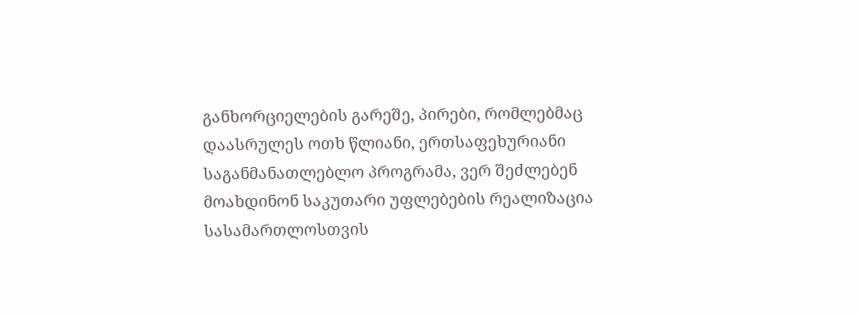განხორციელების გარეშე, პირები, რომლებმაც დაასრულეს ოთხ წლიანი, ერთსაფეხურიანი საგანმანათლებლო პროგრამა, ვერ შეძლებენ მოახდინონ საკუთარი უფლებების რეალიზაცია სასამართლოსთვის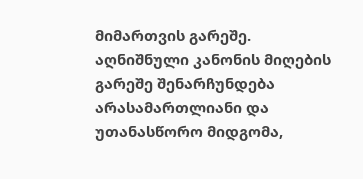მიმართვის გარეშე. აღნიშნული კანონის მიღების გარეშე შენარჩუნდება არასამართლიანი და უთანასწორო მიდგომა,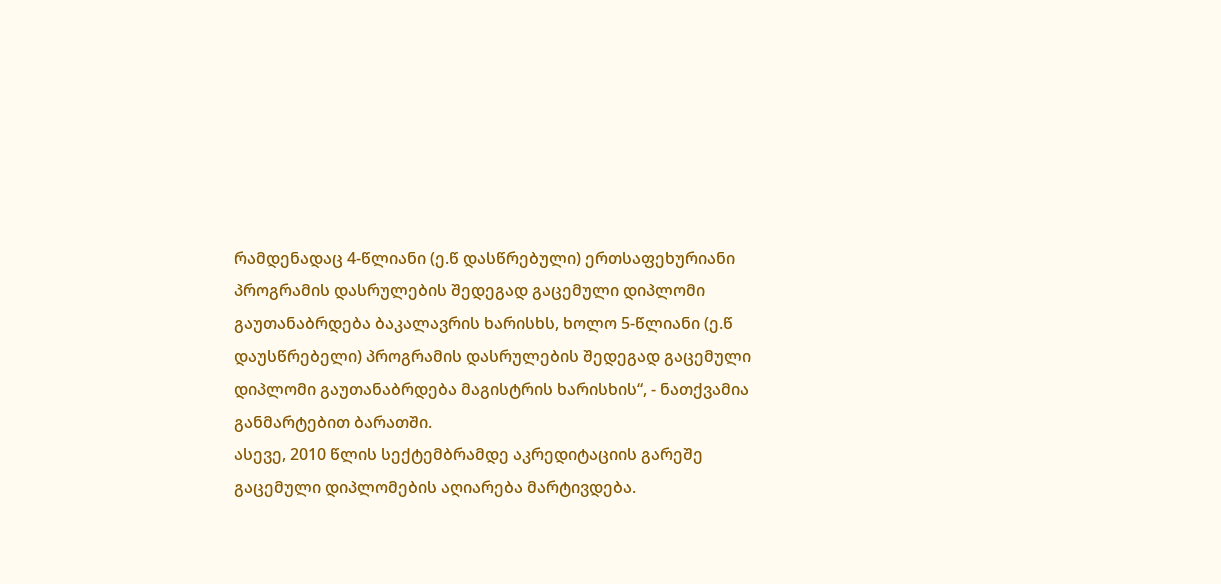რამდენადაც 4-წლიანი (ე.წ დასწრებული) ერთსაფეხურიანი პროგრამის დასრულების შედეგად გაცემული დიპლომი გაუთანაბრდება ბაკალავრის ხარისხს, ხოლო 5-წლიანი (ე.წ დაუსწრებელი) პროგრამის დასრულების შედეგად გაცემული დიპლომი გაუთანაბრდება მაგისტრის ხარისხის“, - ნათქვამია განმარტებით ბარათში.
ასევე, 2010 წლის სექტემბრამდე აკრედიტაციის გარეშე გაცემული დიპლომების აღიარება მარტივდება.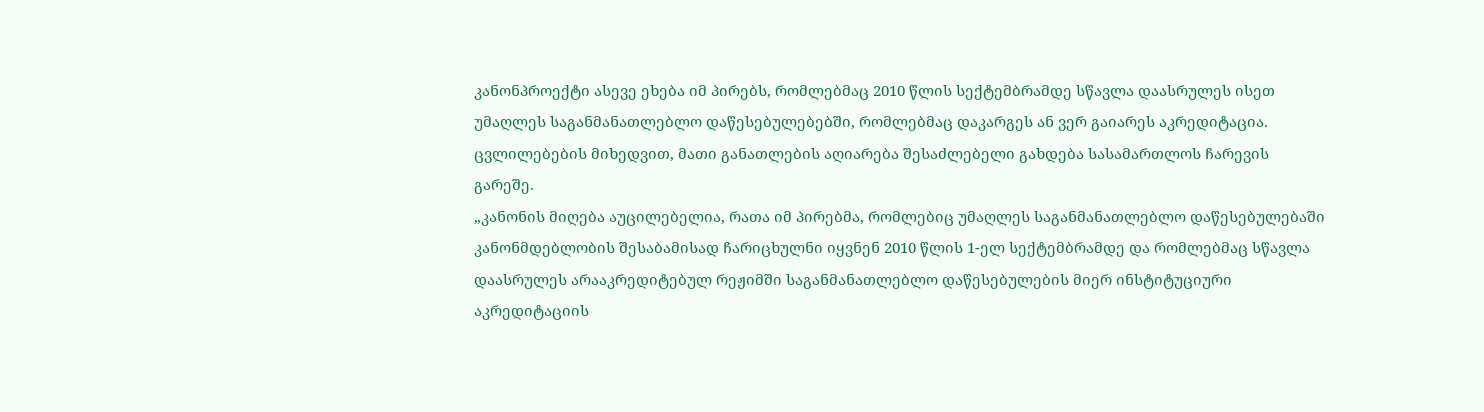კანონპროექტი ასევე ეხება იმ პირებს, რომლებმაც 2010 წლის სექტემბრამდე სწავლა დაასრულეს ისეთ უმაღლეს საგანმანათლებლო დაწესებულებებში, რომლებმაც დაკარგეს ან ვერ გაიარეს აკრედიტაცია. ცვლილებების მიხედვით, მათი განათლების აღიარება შესაძლებელი გახდება სასამართლოს ჩარევის გარეშე.
„კანონის მიღება აუცილებელია, რათა იმ პირებმა, რომლებიც უმაღლეს საგანმანათლებლო დაწესებულებაში კანონმდებლობის შესაბამისად ჩარიცხულნი იყვნენ 2010 წლის 1-ელ სექტემბრამდე და რომლებმაც სწავლა დაასრულეს არააკრედიტებულ რეჟიმში საგანმანათლებლო დაწესებულების მიერ ინსტიტუციური აკრედიტაციის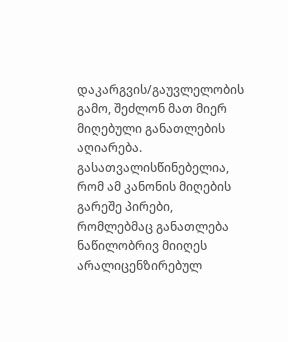დაკარგვის/გაუვლელობის გამო, შეძლონ მათ მიერ მიღებული განათლების აღიარება.
გასათვალისწინებელია, რომ ამ კანონის მიღების გარეშე პირები, რომლებმაც განათლება ნაწილობრივ მიიღეს არალიცენზირებულ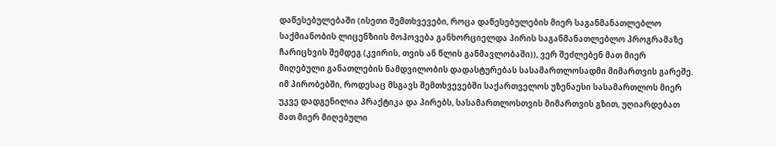დაწესებულებაში (ისეთი შემთხვევები, როცა დაწესებულების მიერ საგანმანათლებლო საქმიანობის ლიცენზიის მოპოვება განხორციელდა პირის საგანმანათლებლო პროგრამაზე ჩარიცხვის შემდეგ (კვირის, თვის ან წლის განმავლობაში)), ვერ შეძლებენ მათ მიერ მიღებული განათლების ნამდვილობის დადასტურებას სასამართლოსადმი მიმართვის გარეშე.
იმ პირობებში, როდესაც მსგავს შემთხვევებში საქართველოს უზენაესი სასამართლოს მიერ უკვე დადგენილია პრაქტიკა და პირებს, სასამართლოსთვის მიმართვის გზით, უღიარდებათ მათ მიერ მიღებული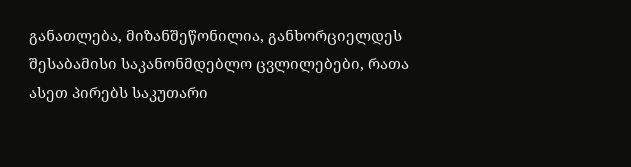განათლება, მიზანშეწონილია, განხორციელდეს შესაბამისი საკანონმდებლო ცვლილებები, რათა ასეთ პირებს საკუთარი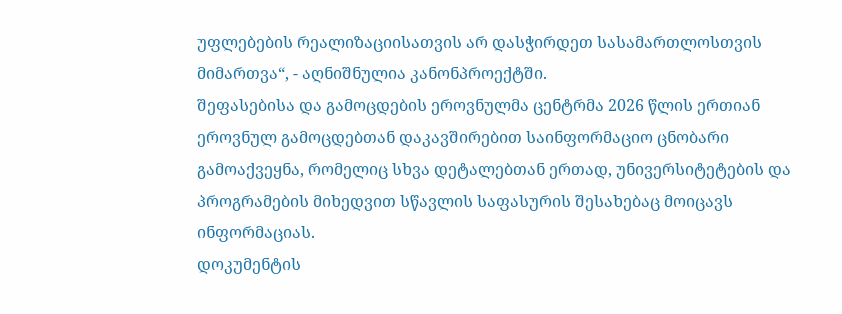უფლებების რეალიზაციისათვის არ დასჭირდეთ სასამართლოსთვის მიმართვა“, - აღნიშნულია კანონპროექტში.
შეფასებისა და გამოცდების ეროვნულმა ცენტრმა 2026 წლის ერთიან ეროვნულ გამოცდებთან დაკავშირებით საინფორმაციო ცნობარი გამოაქვეყნა, რომელიც სხვა დეტალებთან ერთად, უნივერსიტეტების და პროგრამების მიხედვით სწავლის საფასურის შესახებაც მოიცავს ინფორმაციას.
დოკუმენტის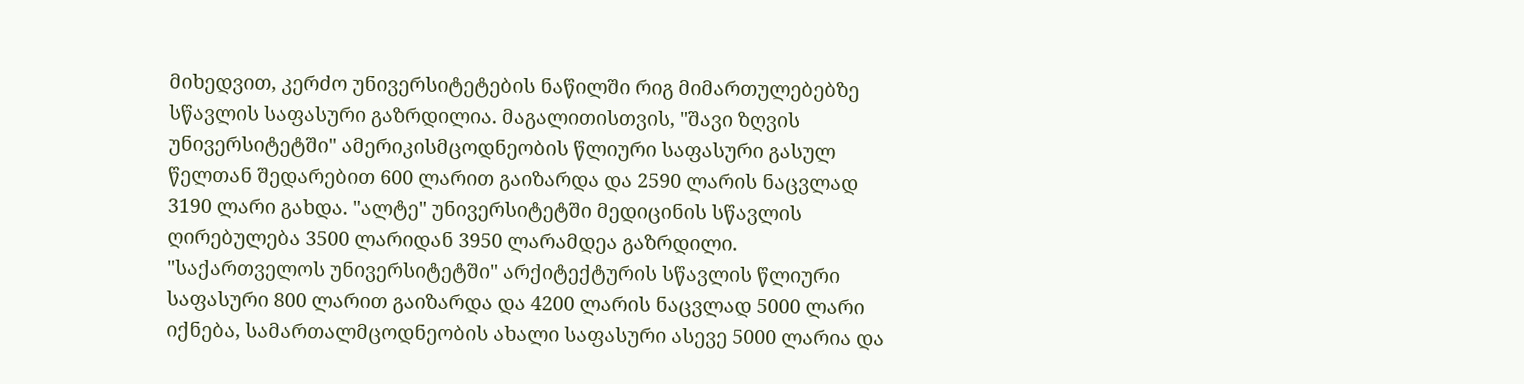მიხედვით, კერძო უნივერსიტეტების ნაწილში რიგ მიმართულებებზე სწავლის საფასური გაზრდილია. მაგალითისთვის, "შავი ზღვის უნივერსიტეტში" ამერიკისმცოდნეობის წლიური საფასური გასულ წელთან შედარებით 600 ლარით გაიზარდა და 2590 ლარის ნაცვლად 3190 ლარი გახდა. "ალტე" უნივერსიტეტში მედიცინის სწავლის ღირებულება 3500 ლარიდან 3950 ლარამდეა გაზრდილი. "საქართველოს უნივერსიტეტში" არქიტექტურის სწავლის წლიური საფასური 800 ლარით გაიზარდა და 4200 ლარის ნაცვლად 5000 ლარი იქნება, სამართალმცოდნეობის ახალი საფასური ასევე 5000 ლარია და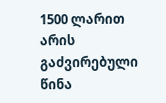1500 ლარით არის გაძვირებული წინა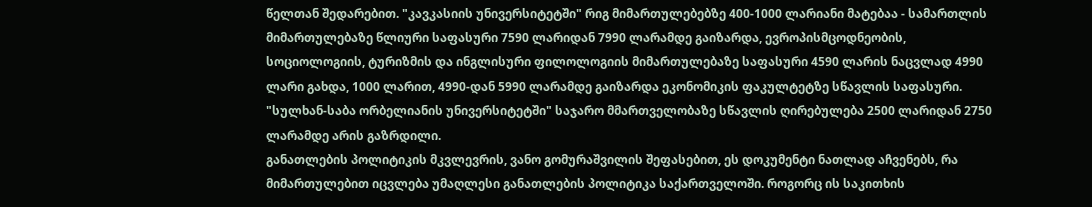წელთან შედარებით. "კავკასიის უნივერსიტეტში" რიგ მიმართულებებზე 400-1000 ლარიანი მატებაა - სამართლის მიმართულებაზე წლიური საფასური 7590 ლარიდან 7990 ლარამდე გაიზარდა, ევროპისმცოდნეობის, სოციოლოგიის, ტურიზმის და ინგლისური ფილოლოგიის მიმართულებაზე საფასური 4590 ლარის ნაცვლად 4990 ლარი გახდა, 1000 ლარით, 4990-დან 5990 ლარამდე გაიზარდა ეკონომიკის ფაკულტეტზე სწავლის საფასური. "სულხან-საბა ორბელიანის უნივერსიტეტში" საჯარო მმართველობაზე სწავლის ღირებულება 2500 ლარიდან 2750 ლარამდე არის გაზრდილი.
განათლების პოლიტიკის მკვლევრის, ვანო გომურაშვილის შეფასებით, ეს დოკუმენტი ნათლად აჩვენებს, რა მიმართულებით იცვლება უმაღლესი განათლების პოლიტიკა საქართველოში. როგორც ის საკითხის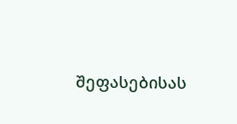შეფასებისას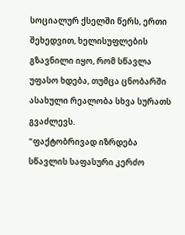სოციალურ ქსელში წერს, ერთი შეხედვით, ხელისუფლების გზავნილი იყო, რომ სწავლა უფასო ხდება, თუმცა ცნობარში ასახული რეალობა სხვა სურათს გვაძლევს.
"ფაქტობრივად იზრდება სწავლის საფასური კერძო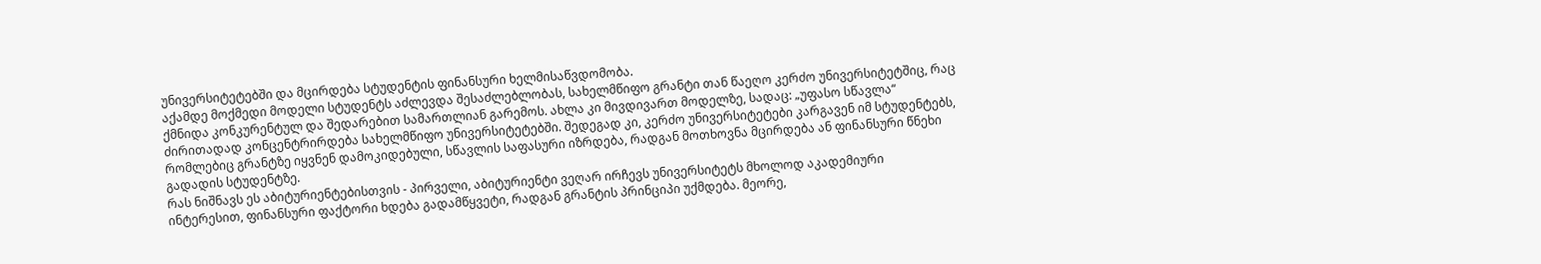უნივერსიტეტებში და მცირდება სტუდენტის ფინანსური ხელმისაწვდომობა.
აქამდე მოქმედი მოდელი სტუდენტს აძლევდა შესაძლებლობას, სახელმწიფო გრანტი თან წაეღო კერძო უნივერსიტეტშიც, რაც ქმნიდა კონკურენტულ და შედარებით სამართლიან გარემოს. ახლა კი მივდივართ მოდელზე, სადაც: „უფასო სწავლა“ ძირითადად კონცენტრირდება სახელმწიფო უნივერსიტეტებში. შედეგად კი, კერძო უნივერსიტეტები კარგავენ იმ სტუდენტებს, რომლებიც გრანტზე იყვნენ დამოკიდებული, სწავლის საფასური იზრდება, რადგან მოთხოვნა მცირდება ან ფინანსური წნეხი გადადის სტუდენტზე.
რას ნიშნავს ეს აბიტურიენტებისთვის - პირველი, აბიტურიენტი ვეღარ ირჩევს უნივერსიტეტს მხოლოდ აკადემიური ინტერესით, ფინანსური ფაქტორი ხდება გადამწყვეტი, რადგან გრანტის პრინციპი უქმდება. მეორე,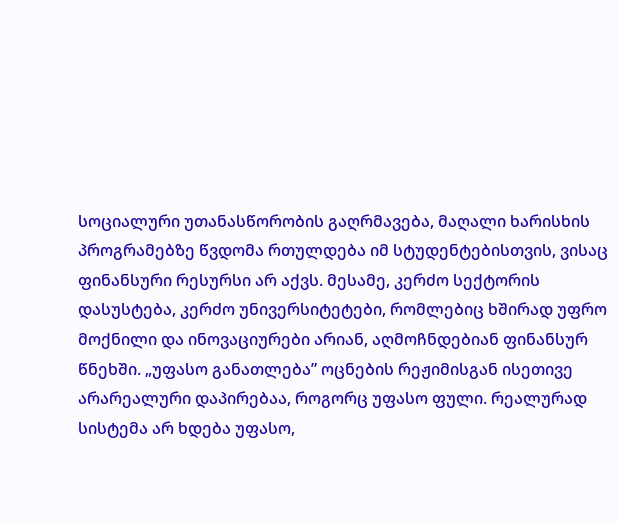სოციალური უთანასწორობის გაღრმავება, მაღალი ხარისხის პროგრამებზე წვდომა რთულდება იმ სტუდენტებისთვის, ვისაც ფინანსური რესურსი არ აქვს. მესამე, კერძო სექტორის დასუსტება, კერძო უნივერსიტეტები, რომლებიც ხშირად უფრო მოქნილი და ინოვაციურები არიან, აღმოჩნდებიან ფინანსურ წნეხში. „უფასო განათლება” ოცნების რეჟიმისგან ისეთივე არარეალური დაპირებაა, როგორც უფასო ფული. რეალურად სისტემა არ ხდება უფასო,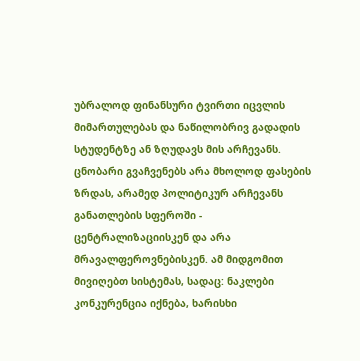უბრალოდ ფინანსური ტვირთი იცვლის მიმართულებას და ნაწილობრივ გადადის სტუდენტზე ან ზღუდავს მის არჩევანს. ცნობარი გვაჩვენებს არა მხოლოდ ფასების ზრდას, არამედ პოლიტიკურ არჩევანს განათლების სფეროში - ცენტრალიზაციისკენ და არა მრავალფეროვნებისკენ. ამ მიდგომით მივიღებთ სისტემას, სადაც: ნაკლები კონკურენცია იქნება, ხარისხი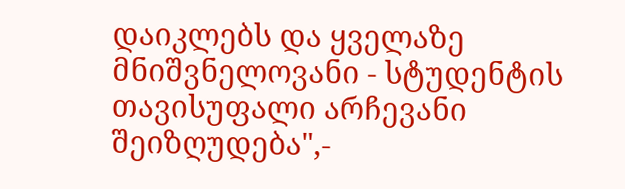დაიკლებს და ყველაზე მნიშვნელოვანი - სტუდენტის თავისუფალი არჩევანი შეიზღუდება",-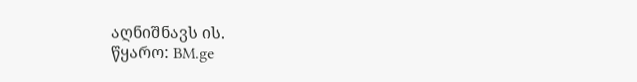აღნიშნავს ის.
წყარო: BM.ge